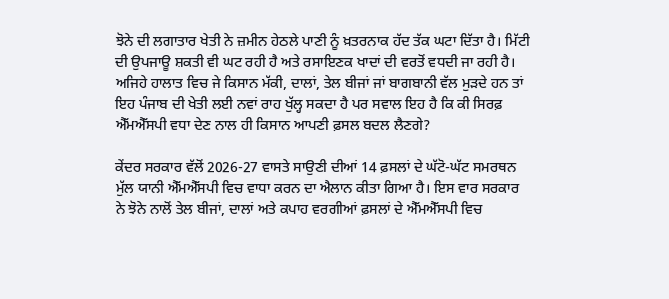ਝੋਨੇ ਦੀ ਲਗਾਤਾਰ ਖੇਤੀ ਨੇ ਜ਼ਮੀਨ ਹੇਠਲੇ ਪਾਣੀ ਨੂੰ ਖ਼ਤਰਨਾਕ ਹੱਦ ਤੱਕ ਘਟਾ ਦਿੱਤਾ ਹੈ। ਮਿੱਟੀ ਦੀ ਉਪਜਾਊ ਸ਼ਕਤੀ ਵੀ ਘਟ ਰਹੀ ਹੈ ਅਤੇ ਰਸਾਇਣਕ ਖਾਦਾਂ ਦੀ ਵਰਤੋਂ ਵਧਦੀ ਜਾ ਰਹੀ ਹੈ। ਅਜਿਹੇ ਹਾਲਾਤ ਵਿਚ ਜੇ ਕਿਸਾਨ ਮੱਕੀ, ਦਾਲਾਂ, ਤੇਲ ਬੀਜਾਂ ਜਾਂ ਬਾਗਬਾਨੀ ਵੱਲ ਮੁੜਦੇ ਹਨ ਤਾਂ ਇਹ ਪੰਜਾਬ ਦੀ ਖੇਤੀ ਲਈ ਨਵਾਂ ਰਾਹ ਖੁੱਲ੍ਹ ਸਕਦਾ ਹੈ ਪਰ ਸਵਾਲ ਇਹ ਹੈ ਕਿ ਕੀ ਸਿਰਫ਼ ਐੱਮਐੱਸਪੀ ਵਧਾ ਦੇਣ ਨਾਲ ਹੀ ਕਿਸਾਨ ਆਪਣੀ ਫ਼ਸਲ ਬਦਲ ਲੈਣਗੇ?

ਕੇਂਦਰ ਸਰਕਾਰ ਵੱਲੋਂ 2026-27 ਵਾਸਤੇ ਸਾਉਣੀ ਦੀਆਂ 14 ਫ਼ਸਲਾਂ ਦੇ ਘੱਟੋ-ਘੱਟ ਸਮਰਥਨ ਮੁੱਲ ਯਾਨੀ ਐੱਮਐੱਸਪੀ ਵਿਚ ਵਾਧਾ ਕਰਨ ਦਾ ਐਲਾਨ ਕੀਤਾ ਗਿਆ ਹੈ। ਇਸ ਵਾਰ ਸਰਕਾਰ ਨੇ ਝੋਨੇ ਨਾਲੋਂ ਤੇਲ ਬੀਜਾਂ, ਦਾਲਾਂ ਅਤੇ ਕਪਾਹ ਵਰਗੀਆਂ ਫ਼ਸਲਾਂ ਦੇ ਐੱਮਐੱਸਪੀ ਵਿਚ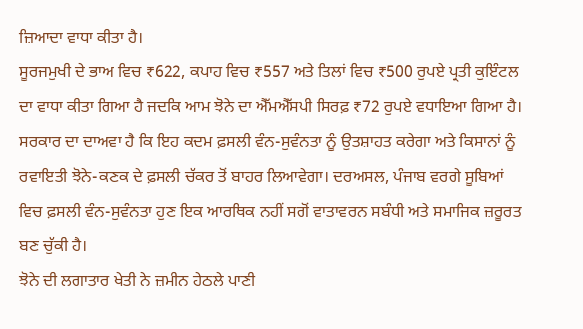ਜ਼ਿਆਦਾ ਵਾਧਾ ਕੀਤਾ ਹੈ।
ਸੂਰਜਮੁਖੀ ਦੇ ਭਾਅ ਵਿਚ ₹622, ਕਪਾਹ ਵਿਚ ₹557 ਅਤੇ ਤਿਲਾਂ ਵਿਚ ₹500 ਰੁਪਏ ਪ੍ਰਤੀ ਕੁਇੰਟਲ ਦਾ ਵਾਧਾ ਕੀਤਾ ਗਿਆ ਹੈ ਜਦਕਿ ਆਮ ਝੋਨੇ ਦਾ ਐੱਮਐੱਸਪੀ ਸਿਰਫ਼ ₹72 ਰੁਪਏ ਵਧਾਇਆ ਗਿਆ ਹੈ। ਸਰਕਾਰ ਦਾ ਦਾਅਵਾ ਹੈ ਕਿ ਇਹ ਕਦਮ ਫ਼ਸਲੀ ਵੰਨ-ਸੁਵੰਨਤਾ ਨੂੰ ਉਤਸ਼ਾਹਤ ਕਰੇਗਾ ਅਤੇ ਕਿਸਾਨਾਂ ਨੂੰ ਰਵਾਇਤੀ ਝੋਨੇ-ਕਣਕ ਦੇ ਫ਼ਸਲੀ ਚੱਕਰ ਤੋਂ ਬਾਹਰ ਲਿਆਵੇਗਾ। ਦਰਅਸਲ, ਪੰਜਾਬ ਵਰਗੇ ਸੂਬਿਆਂ ਵਿਚ ਫ਼ਸਲੀ ਵੰਨ-ਸੁਵੰਨਤਾ ਹੁਣ ਇਕ ਆਰਥਿਕ ਨਹੀਂ ਸਗੋਂ ਵਾਤਾਵਰਨ ਸਬੰਧੀ ਅਤੇ ਸਮਾਜਿਕ ਜ਼ਰੂਰਤ ਬਣ ਚੁੱਕੀ ਹੈ।
ਝੋਨੇ ਦੀ ਲਗਾਤਾਰ ਖੇਤੀ ਨੇ ਜ਼ਮੀਨ ਹੇਠਲੇ ਪਾਣੀ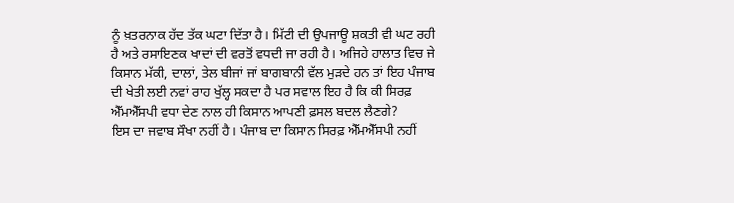ਨੂੰ ਖ਼ਤਰਨਾਕ ਹੱਦ ਤੱਕ ਘਟਾ ਦਿੱਤਾ ਹੈ। ਮਿੱਟੀ ਦੀ ਉਪਜਾਊ ਸ਼ਕਤੀ ਵੀ ਘਟ ਰਹੀ ਹੈ ਅਤੇ ਰਸਾਇਣਕ ਖਾਦਾਂ ਦੀ ਵਰਤੋਂ ਵਧਦੀ ਜਾ ਰਹੀ ਹੈ। ਅਜਿਹੇ ਹਾਲਾਤ ਵਿਚ ਜੇ ਕਿਸਾਨ ਮੱਕੀ, ਦਾਲਾਂ, ਤੇਲ ਬੀਜਾਂ ਜਾਂ ਬਾਗਬਾਨੀ ਵੱਲ ਮੁੜਦੇ ਹਨ ਤਾਂ ਇਹ ਪੰਜਾਬ ਦੀ ਖੇਤੀ ਲਈ ਨਵਾਂ ਰਾਹ ਖੁੱਲ੍ਹ ਸਕਦਾ ਹੈ ਪਰ ਸਵਾਲ ਇਹ ਹੈ ਕਿ ਕੀ ਸਿਰਫ਼ ਐੱਮਐੱਸਪੀ ਵਧਾ ਦੇਣ ਨਾਲ ਹੀ ਕਿਸਾਨ ਆਪਣੀ ਫ਼ਸਲ ਬਦਲ ਲੈਣਗੇ?
ਇਸ ਦਾ ਜਵਾਬ ਸੌਖਾ ਨਹੀਂ ਹੈ। ਪੰਜਾਬ ਦਾ ਕਿਸਾਨ ਸਿਰਫ਼ ਐੱਮਐੱਸਪੀ ਨਹੀਂ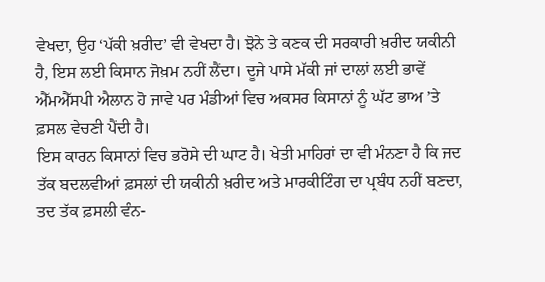ਵੇਖਦਾ, ਉਹ ‘ਪੱਕੀ ਖ਼ਰੀਦ’ ਵੀ ਵੇਖਦਾ ਹੈ। ਝੋਨੇ ਤੇ ਕਣਕ ਦੀ ਸਰਕਾਰੀ ਖ਼ਰੀਦ ਯਕੀਨੀ ਹੈ, ਇਸ ਲਈ ਕਿਸਾਨ ਜੋਖ਼ਮ ਨਹੀਂ ਲੈਂਦਾ। ਦੂਜੇ ਪਾਸੇ ਮੱਕੀ ਜਾਂ ਦਾਲਾਂ ਲਈ ਭਾਵੇਂ ਐੱਮਐੱਸਪੀ ਐਲਾਨ ਹੋ ਜਾਵੇ ਪਰ ਮੰਡੀਆਂ ਵਿਚ ਅਕਸਰ ਕਿਸਾਨਾਂ ਨੂੰ ਘੱਟ ਭਾਅ ’ਤੇ ਫ਼ਸਲ ਵੇਚਣੀ ਪੈਂਦੀ ਹੈ।
ਇਸ ਕਾਰਨ ਕਿਸਾਨਾਂ ਵਿਚ ਭਰੋਸੇ ਦੀ ਘਾਟ ਹੈ। ਖੇਤੀ ਮਾਹਿਰਾਂ ਦਾ ਵੀ ਮੰਨਣਾ ਹੈ ਕਿ ਜਦ ਤੱਕ ਬਦਲਵੀਆਂ ਫ਼ਸਲਾਂ ਦੀ ਯਕੀਨੀ ਖ਼ਰੀਦ ਅਤੇ ਮਾਰਕੀਟਿੰਗ ਦਾ ਪ੍ਰਬੰਧ ਨਹੀਂ ਬਣਦਾ, ਤਦ ਤੱਕ ਫ਼ਸਲੀ ਵੰਨ-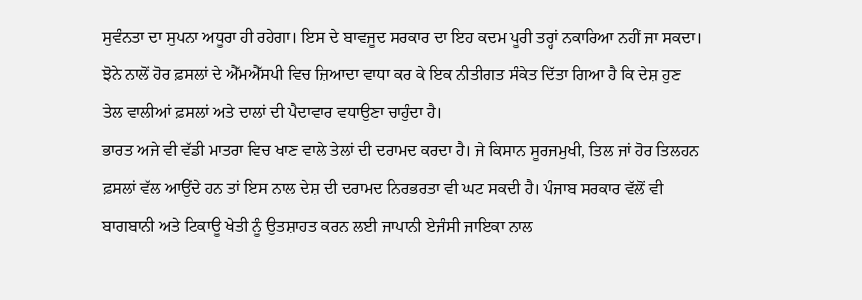ਸੁਵੰਨਤਾ ਦਾ ਸੁਪਨਾ ਅਧੂਰਾ ਹੀ ਰਹੇਗਾ। ਇਸ ਦੇ ਬਾਵਜੂਦ ਸਰਕਾਰ ਦਾ ਇਹ ਕਦਮ ਪੂਰੀ ਤਰ੍ਹਾਂ ਨਕਾਰਿਆ ਨਹੀਂ ਜਾ ਸਕਦਾ। ਝੋਨੇ ਨਾਲੋਂ ਹੋਰ ਫ਼ਸਲਾਂ ਦੇ ਐੱਮਐੱਸਪੀ ਵਿਚ ਜ਼ਿਆਦਾ ਵਾਧਾ ਕਰ ਕੇ ਇਕ ਨੀਤੀਗਤ ਸੰਕੇਤ ਦਿੱਤਾ ਗਿਆ ਹੈ ਕਿ ਦੇਸ਼ ਹੁਣ ਤੇਲ ਵਾਲੀਆਂ ਫ਼ਸਲਾਂ ਅਤੇ ਦਾਲਾਂ ਦੀ ਪੈਦਾਵਾਰ ਵਧਾਉਣਾ ਚਾਹੁੰਦਾ ਹੈ।
ਭਾਰਤ ਅਜੇ ਵੀ ਵੱਡੀ ਮਾਤਰਾ ਵਿਚ ਖਾਣ ਵਾਲੇ ਤੇਲਾਂ ਦੀ ਦਰਾਮਦ ਕਰਦਾ ਹੈ। ਜੇ ਕਿਸਾਨ ਸੂਰਜਮੁਖੀ, ਤਿਲ ਜਾਂ ਹੋਰ ਤਿਲਹਨ ਫ਼ਸਲਾਂ ਵੱਲ ਆਉਂਦੇ ਹਨ ਤਾਂ ਇਸ ਨਾਲ ਦੇਸ਼ ਦੀ ਦਰਾਮਦ ਨਿਰਭਰਤਾ ਵੀ ਘਟ ਸਕਦੀ ਹੈ। ਪੰਜਾਬ ਸਰਕਾਰ ਵੱਲੋਂ ਵੀ ਬਾਗਬਾਨੀ ਅਤੇ ਟਿਕਾਊ ਖੇਤੀ ਨੂੰ ਉਤਸ਼ਾਹਤ ਕਰਨ ਲਈ ਜਾਪਾਨੀ ਏਜੰਸੀ ਜਾਇਕਾ ਨਾਲ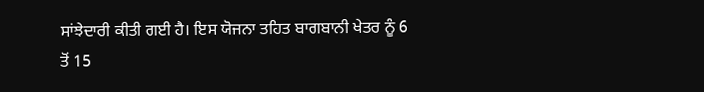ਸਾਂਝੇਦਾਰੀ ਕੀਤੀ ਗਈ ਹੈ। ਇਸ ਯੋਜਨਾ ਤਹਿਤ ਬਾਗਬਾਨੀ ਖੇਤਰ ਨੂੰ 6 ਤੋਂ 15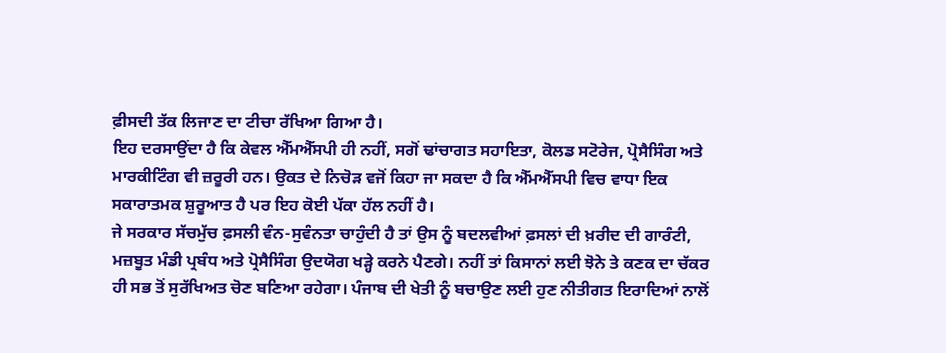ਫ਼ੀਸਦੀ ਤੱਕ ਲਿਜਾਣ ਦਾ ਟੀਚਾ ਰੱਖਿਆ ਗਿਆ ਹੈ।
ਇਹ ਦਰਸਾਉਂਦਾ ਹੈ ਕਿ ਕੇਵਲ ਐੱਮਐੱਸਪੀ ਹੀ ਨਹੀਂ, ਸਗੋਂ ਢਾਂਚਾਗਤ ਸਹਾਇਤਾ, ਕੋਲਡ ਸਟੋਰੇਜ, ਪ੍ਰੋਸੈਸਿੰਗ ਅਤੇ ਮਾਰਕੀਟਿੰਗ ਵੀ ਜ਼ਰੂਰੀ ਹਨ। ਉਕਤ ਦੇ ਨਿਚੋੜ ਵਜੋਂ ਕਿਹਾ ਜਾ ਸਕਦਾ ਹੈ ਕਿ ਐੱਮਐੱਸਪੀ ਵਿਚ ਵਾਧਾ ਇਕ ਸਕਾਰਾਤਮਕ ਸ਼ੁਰੂਆਤ ਹੈ ਪਰ ਇਹ ਕੋਈ ਪੱਕਾ ਹੱਲ ਨਹੀਂ ਹੈ।
ਜੇ ਸਰਕਾਰ ਸੱਚਮੁੱਚ ਫ਼ਸਲੀ ਵੰਨ-ਸੁਵੰਨਤਾ ਚਾਹੁੰਦੀ ਹੈ ਤਾਂ ਉਸ ਨੂੰ ਬਦਲਵੀਆਂ ਫ਼ਸਲਾਂ ਦੀ ਖ਼ਰੀਦ ਦੀ ਗਾਰੰਟੀ, ਮਜ਼ਬੂਤ ਮੰਡੀ ਪ੍ਰਬੰਧ ਅਤੇ ਪ੍ਰੋਸੈਸਿੰਗ ਉਦਯੋਗ ਖੜ੍ਹੇ ਕਰਨੇ ਪੈਣਗੇ। ਨਹੀਂ ਤਾਂ ਕਿਸਾਨਾਂ ਲਈ ਝੋਨੇ ਤੇ ਕਣਕ ਦਾ ਚੱਕਰ ਹੀ ਸਭ ਤੋਂ ਸੁਰੱਖਿਅਤ ਚੋਣ ਬਣਿਆ ਰਹੇਗਾ। ਪੰਜਾਬ ਦੀ ਖੇਤੀ ਨੂੰ ਬਚਾਉਣ ਲਈ ਹੁਣ ਨੀਤੀਗਤ ਇਰਾਦਿਆਂ ਨਾਲੋਂ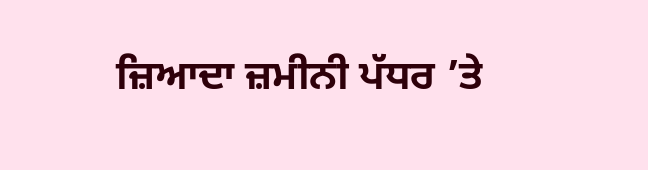ਜ਼ਿਆਦਾ ਜ਼ਮੀਨੀ ਪੱਧਰ ’ਤੇ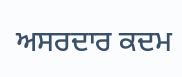ਅਸਰਦਾਰ ਕਦਮ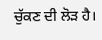ਚੁੱਕਣ ਦੀ ਲੋੜ ਹੈ।